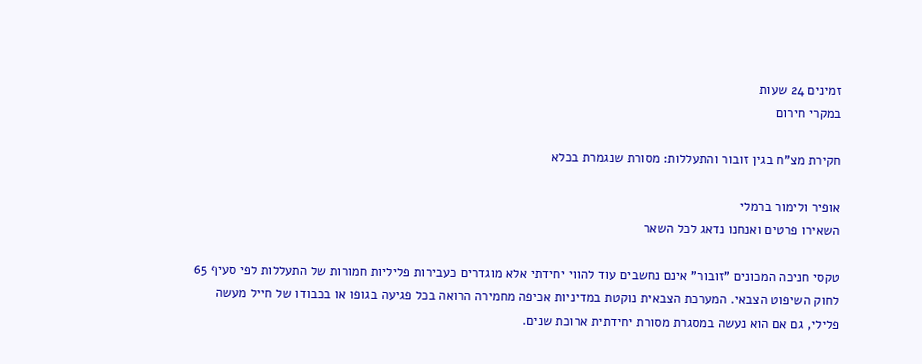זמינים 24 שעות
במקרי חירום

חקירת מצ"ח בגין זובור והתעללות: מסורת שנגמרת בכלא

אופיר ולימור ברמלי
השאירו פרטים ואנחנו נדאג לכל השאר

טקסי חניכה המכונים "זובור" אינם נחשבים עוד להווי יחידתי אלא מוגדרים כעבירות פליליות חמורות של התעללות לפי סעיף 65 לחוק השיפוט הצבאי. המערכת הצבאית נוקטת במדיניות אכיפה מחמירה הרואה בכל פגיעה בגופו או בכבודו של חייל מעשה פלילי, גם אם הוא נעשה במסגרת מסורת יחידתית ארוכת שנים.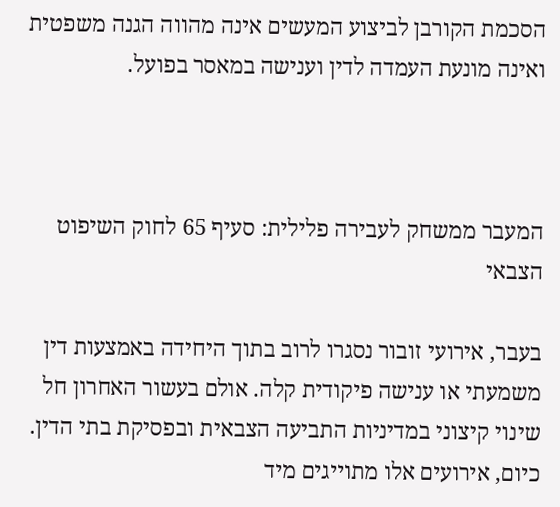הסכמת הקורבן לביצוע המעשים אינה מהווה הגנה משפטית ואינה מונעת העמדה לדין וענישה במאסר בפועל.



המעבר ממשחק לעבירה פלילית: סעיף 65 לחוק השיפוט הצבאי

בעבר, אירועי זובור נסגרו לרוב בתוך היחידה באמצעות דין משמעתי או ענישה פיקודית קלה. אולם בעשור האחרון חל שינוי קיצוני במדיניות התביעה הצבאית ובפסיקת בתי הדין. כיום, אירועים אלו מתוייגים מיד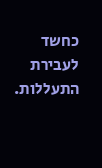כחשד לעבירת התעללות.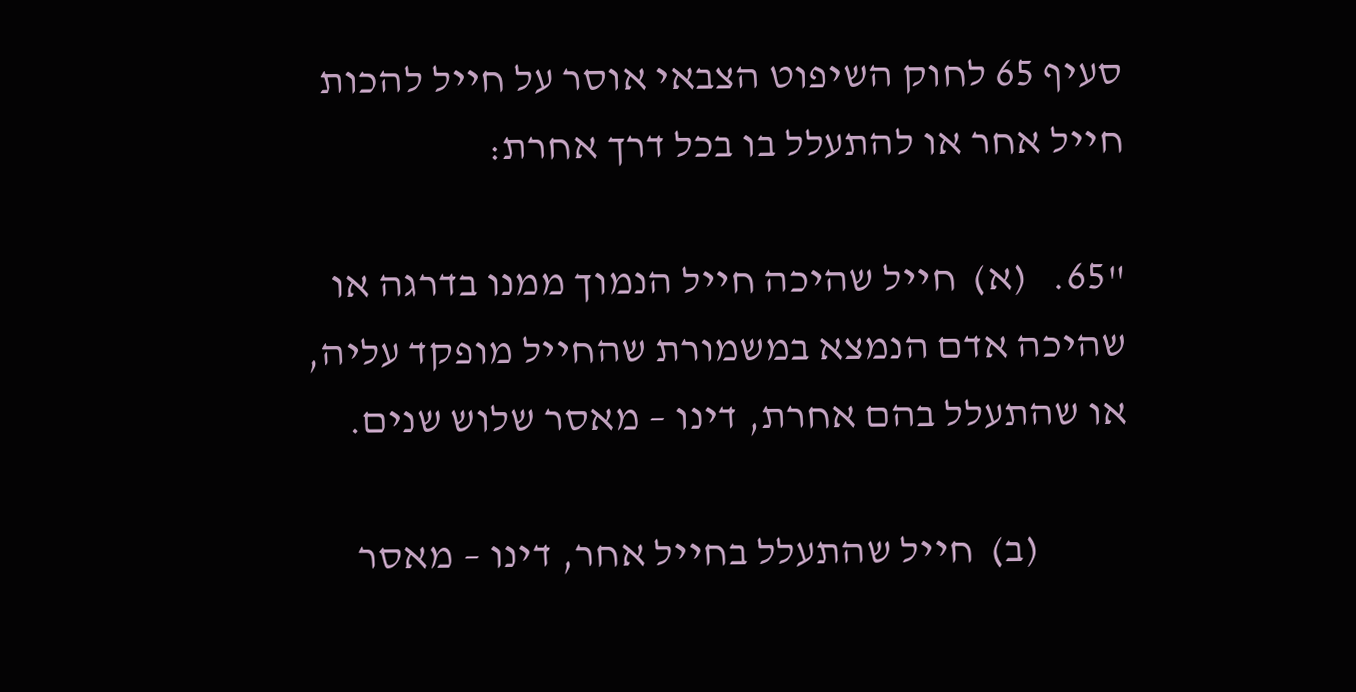סעיף 65 לחוק השיפוט הצבאי אוסר על חייל להכות חייל אחר או להתעלל בו בכל דרך אחרת:

"65.   (א)  חייל שהיכה חייל הנמוך ממנו בדרגה או שהיכה אדם הנמצא במשמורת שהחייל מופקד עליה, או שהתעלל בהם אחרת, דינו – מאסר שלוש שנים.

           (ב)  חייל שהתעלל בחייל אחר, דינו – מאסר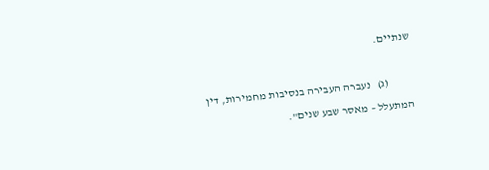שנתיים.

           (ג)   נעברה העבירה בנסיבות מחמירות, דין המתעלל – מאסר שבע שנים".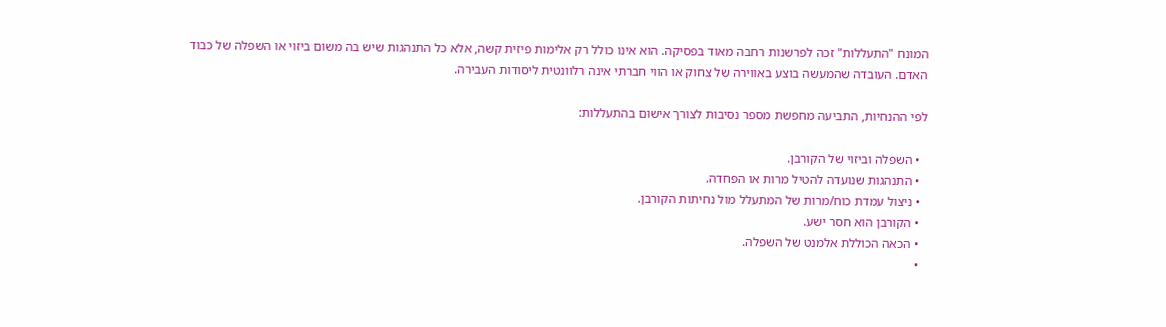המונח "התעללות" זכה לפרשנות רחבה מאוד בפסיקה. הוא אינו כולל רק אלימות פיזית קשה, אלא כל התנהגות שיש בה משום ביזוי או השפלה של כבוד האדם. העובדה שהמעשה בוצע באווירה של צחוק או הווי חברתי אינה רלוונטית ליסודות העבירה.

לפי ההנחיות, התביעה מחפשת מספר נסיבות לצורך אישום בהתעללות:

  • השפלה וביזוי של הקורבן.
  • התנהגות שנועדה להטיל מרות או הפחדה.
  • ניצול עמדת כוח/מרות של המתעלל מול נחיתות הקורבן.
  • הקורבן הוא חסר ישע.
  • הכאה הכוללת אלמנט של השפלה.
  •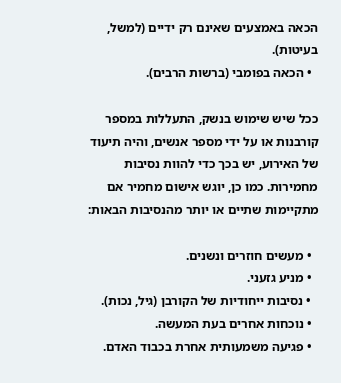הכאה באמצעים שאינם רק ידיים (למשל, בעיטות).
  • הכאה בפומבי (ברשות הרבים).

ככל שיש שימוש בנשק, התעללות במספר קורבנות או על ידי מספר אנשים, והיה תיעוד של האירוע, יש בכך כדי להוות נסיבות מחמירות. כמו כן, יוגש אישום מחמיר אם מתקיימות שתיים או יותר מהנסיבות הבאות:

  • מעשים חוזרים ונשנים.
  • מניע גזעני.
  • נסיבות ייחודיות של הקורבן (גיל, נכות).
  • נוכחות אחרים בעת המעשה.
  • פגיעה משמעותית אחרת בכבוד האדם.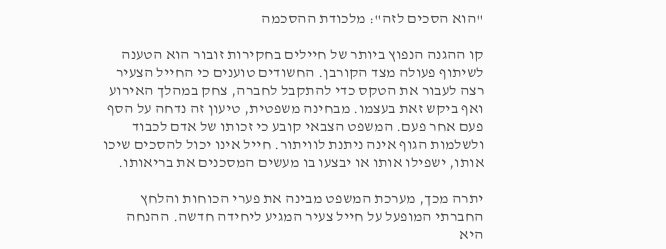"הוא הסכים לזה": מלכודת ההסכמה

קו ההגנה הנפוץ ביותר של חיילים בחקירות זובור הוא הטענה לשיתוף פעולה מצד הקורבן. החשודים טוענים כי החייל הצעיר רצה לעבור את הטקס כדי להתקבל לחברה, צחק במהלך האירוע ואף ביקש זאת בעצמו. מבחינה משפטית, טיעון זה נדחה על הסף פעם אחר פעם. המשפט הצבאי קובע כי זכותו של אדם לכבוד ולשלמות הגוף אינה ניתנת לוויתור. חייל אינו יכול להסכים שיכו אותו, ישפילו אותו או יבצעו בו מעשים המסכנים את בריאותו.

יתרה מכך, מערכת המשפט מבינה את פערי הכוחות והלחץ החברתי המופעל על חייל צעיר המגיע ליחידה חדשה. ההנחה היא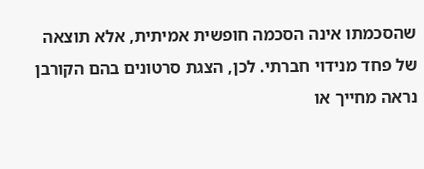שהסכמתו אינה הסכמה חופשית אמיתית, אלא תוצאה של פחד מנידוי חברתי. לכן, הצגת סרטונים בהם הקורבן נראה מחייך או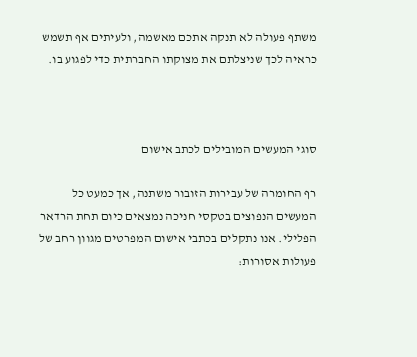משתף פעולה לא תנקה אתכם מאשמה, ולעיתים אף תשמש כראיה לכך שניצלתם את מצוקתו החברתית כדי לפגוע בו.



סוגי המעשים המובילים לכתב אישום

רף החומרה של עבירות הזובור משתנה, אך כמעט כל המעשים הנפוצים בטקסי חניכה נמצאים כיום תחת הרדאר הפלילי. אנו נתקלים בכתבי אישום המפרטים מגוון רחב של פעולות אסורות: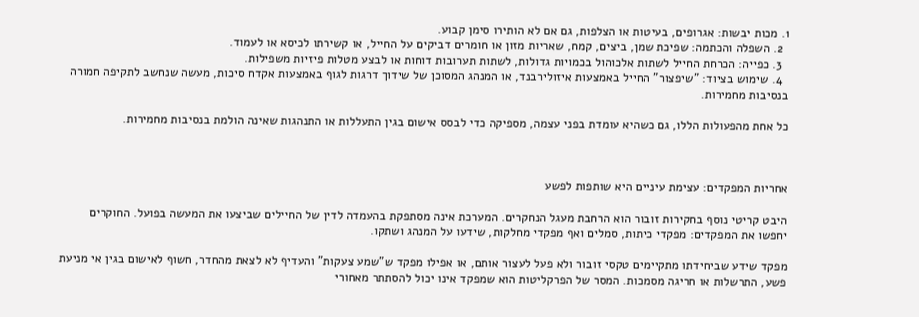1. מכות יבשות: אגרופים, בעיטות או הצלפות, גם אם לא הותירו סימן קבוע.
  2. השפלה והכתמה: שפיכת שמן, ביצים, קמח, שאריות מזון או חומרים דביקים על החייל, או קשירתו לכיסא או לעמוד.
  3. כפייה: הכרחת החייל לשתות אלכוהול בכמויות גדולות, לשתות תערובות דוחות או לבצע מטלות פיזיות משפילות.
  4. שימוש בציוד: "שיפצור" החייל באמצעות איזולירבנד, או המנהג המסוכן של שידוך דרגות לגוף באמצעות אקדח סיכות, מעשה שנחשב לתקיפה חמורה בנסיבות מחמירות.

כל אחת מהפעולות הללו, גם כשהיא עומדת בפני עצמה, מספיקה כדי לבסס אישום בגין התעללות או התנהגות שאינה הולמת בנסיבות מחמירות.



אחריות המפקדים: עצימת עיניים היא שותפות לפשע

היבט קריטי נוסף בחקירות זובור הוא הרחבת מעגל הנחקרים. המערכת אינה מסתפקת בהעמדה לדין של החיילים שביצעו את המעשה בפועל. החוקרים יחפשו את המפקדים: מפקדי כיתות, סמלים ואף מפקדי מחלקות, שידעו על המנהג ושתקו.

מפקד שידע שביחידתו מתקיימים טקסי זובור ולא פעל לעצור אותם, או אפילו מפקד ש"שמע צעקות" והעדיף לא לצאת מהחדר, חשוף לאישום בגין אי מניעת פשע, התרשלות או חריגה מסמכות. המסר של הפרקליטות הוא שמפקד אינו יכול להסתתר מאחורי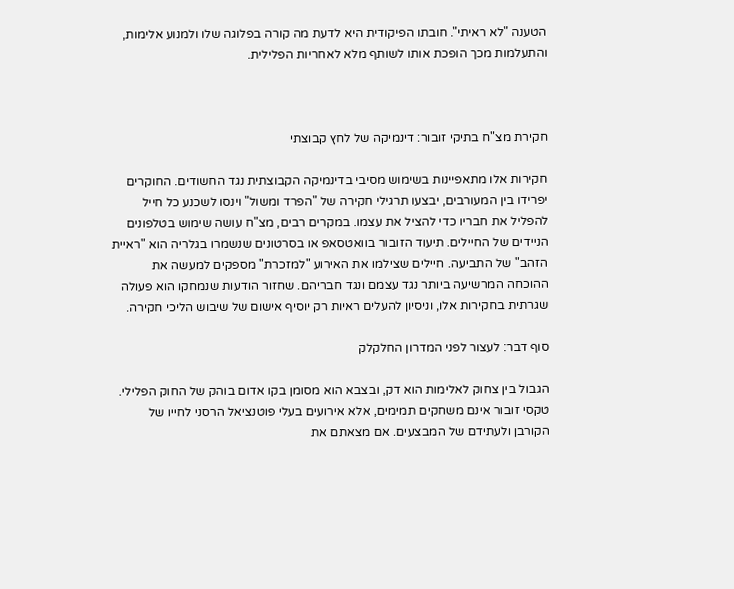הטענה "לא ראיתי". חובתו הפיקודית היא לדעת מה קורה בפלוגה שלו ולמנוע אלימות, והתעלמות מכך הופכת אותו לשותף מלא לאחריות הפלילית.



חקירת מצ"ח בתיקי זובור: דינמיקה של לחץ קבוצתי

חקירות אלו מתאפיינות בשימוש מסיבי בדינמיקה הקבוצתית נגד החשודים. החוקרים יפרידו בין המעורבים, יבצעו תרגילי חקירה של "הפרד ומשול" וינסו לשכנע כל חייל להפליל את חבריו כדי להציל את עצמו. במקרים רבים, מצ"ח עושה שימוש בטלפונים הניידים של החיילים. תיעוד הזובור בוואטסאפ או בסרטונים שנשמרו בגלריה הוא "ראיית הזהב" של התביעה. חיילים שצילמו את האירוע "למזכרת" מספקים למעשה את ההוכחה המרשיעה ביותר נגד עצמם ונגד חבריהם. שחזור הודעות שנמחקו הוא פעולה שגרתית בחקירות אלו, וניסיון להעלים ראיות רק יוסיף אישום של שיבוש הליכי חקירה.

סוף דבר: לעצור לפני המדרון החלקלק

הגבול בין צחוק לאלימות הוא דק, ובצבא הוא מסומן בקו אדום בוהק של החוק הפלילי. טקסי זובור אינם משחקים תמימים, אלא אירועים בעלי פוטנציאל הרסני לחייו של הקורבן ולעתידם של המבצעים. אם מצאתם את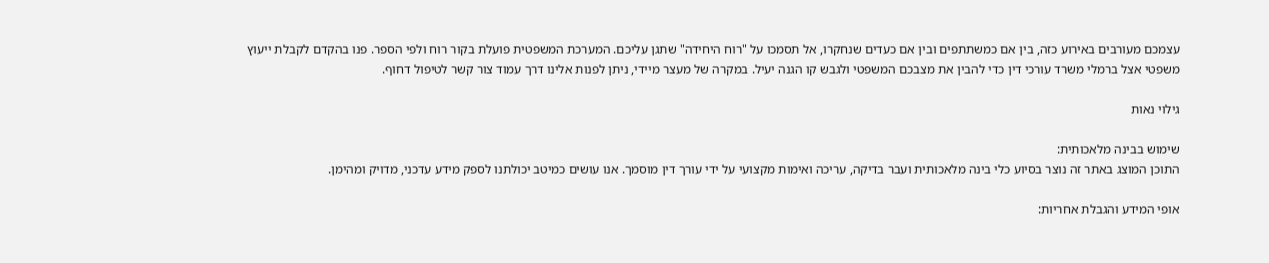עצמכם מעורבים באירוע כזה, בין אם כמשתתפים ובין אם כעדים שנחקרו, אל תסמכו על "רוח היחידה" שתגן עליכם. המערכת המשפטית פועלת בקור רוח ולפי הספר. פנו בהקדם לקבלת ייעוץ משפטי אצל ברמלי משרד עורכי דין כדי להבין את מצבכם המשפטי ולגבש קו הגנה יעיל. במקרה של מעצר מיידי, ניתן לפנות אלינו דרך עמוד צור קשר לטיפול דחוף.

גילוי נאות

שימוש בבינה מלאכותית:
התוכן המוצג באתר זה נוצר בסיוע כלי בינה מלאכותית ועבר בדיקה, עריכה ואימות מקצועי על ידי עורך דין מוסמך. אנו עושים כמיטב יכולתנו לספק מידע עדכני, מדויק ומהימן.

אופי המידע והגבלת אחריות: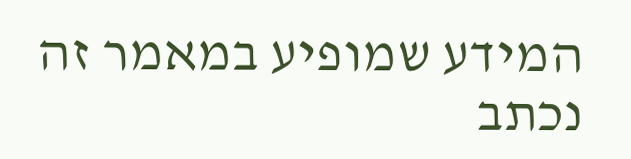המידע שמופיע במאמר זה נכתב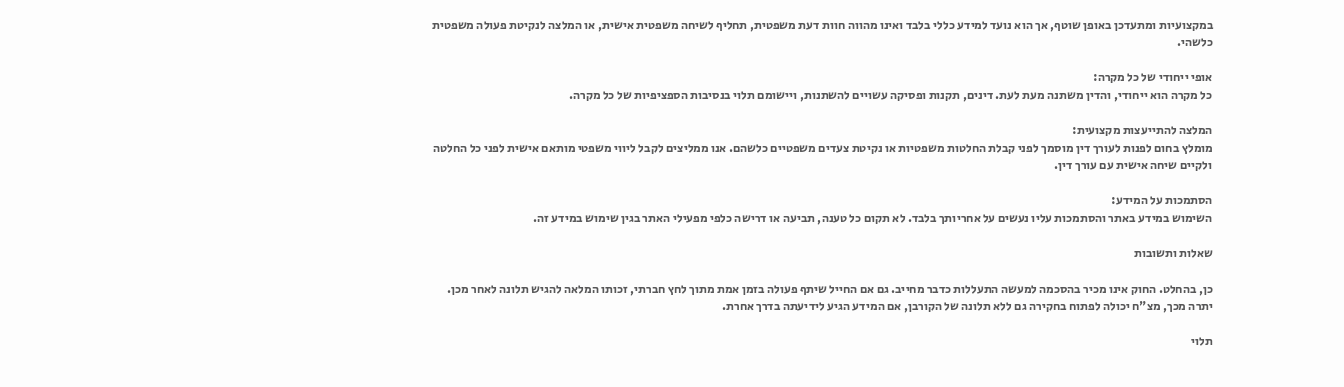במקצועיות ומתעדכן באופן שוטף, אך הוא נועד למידע כללי בלבד ואינו מהווה חוות דעת משפטית, תחליף לשיחה משפטית אישית, או המלצה לנקיטת פעולה משפטית כלשהי.

אופי ייחודי של כל מקרה:
כל מקרה הוא ייחודי, והדין משתנה מעת לעת. דינים, תקנות ופסיקה עשויים להשתנות, ויישומם תלוי בנסיבות הספציפיות של כל מקרה.

המלצה להתייעצות מקצועית:
מומלץ בחום לפנות לעורך דין מוסמך לפני קבלת החלטות משפטיות או נקיטת צעדים משפטיים כלשהם. אנו ממליצים לקבל ליווי משפטי מותאם אישית לפני כל החלטה ולקיים שיחה אישית עם עורך דין.

הסתמכות על המידע:
השימוש במידע באתר והסתמכות עליו נעשים על אחריותך בלבד. לא תקום כל טענה, תביעה או דרישה כלפי מפעילי האתר בגין שימוש במידע זה.

שאלות ותשובות

כן, בהחלט. החוק אינו מכיר בהסכמה למעשה התעללות כדבר מחייב. גם אם החייל שיתף פעולה בזמן אמת מתוך לחץ חברתי, זכותו המלאה להגיש תלונה לאחר מכן. יתרה מכך, מצ"ח יכולה לפתוח בחקירה גם ללא תלונה של הקורבן, אם המידע הגיע לידיעתה בדרך אחרת.

תלוי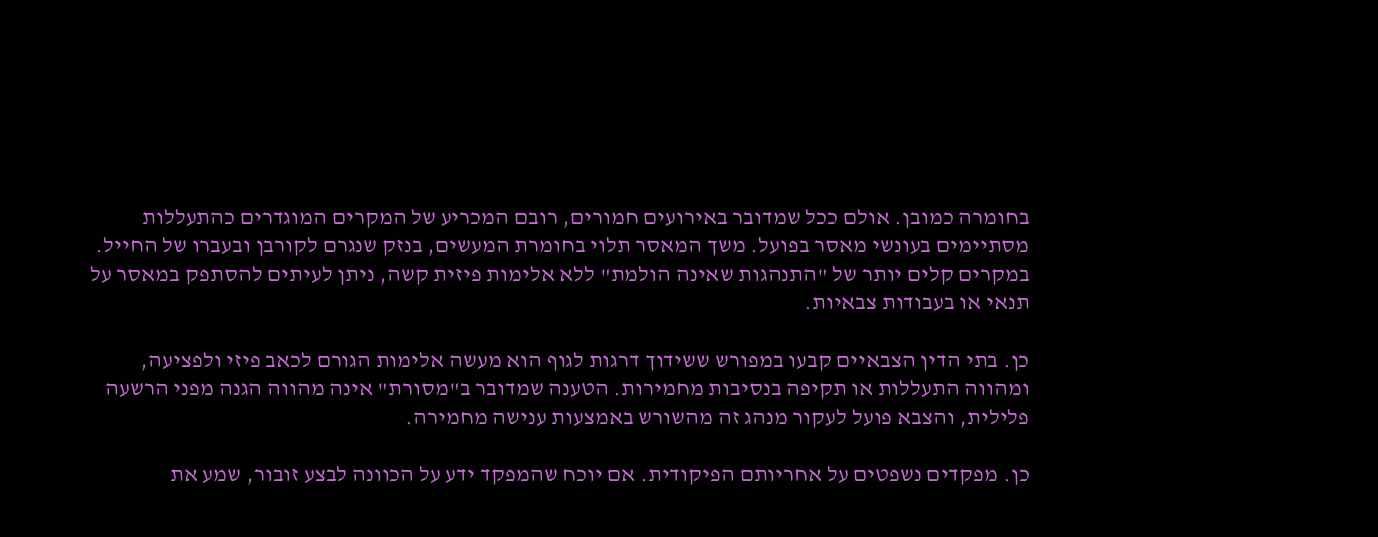בחומרה כמובן. אולם ככל שמדובר באירועים חמורים, רובם המכריע של המקרים המוגדרים כהתעללות מסתיימים בעונשי מאסר בפועל. משך המאסר תלוי בחומרת המעשים, בנזק שנגרם לקורבן ובעברו של החייל. במקרים קלים יותר של "התנהגות שאינה הולמת" ללא אלימות פיזית קשה, ניתן לעיתים להסתפק במאסר על תנאי או בעבודות צבאיות.

כן. בתי הדין הצבאיים קבעו במפורש ששידוך דרגות לגוף הוא מעשה אלימות הגורם לכאב פיזי ולפציעה, ומהווה התעללות או תקיפה בנסיבות מחמירות. הטענה שמדובר ב"מסורת" אינה מהווה הגנה מפני הרשעה פלילית, והצבא פועל לעקור מנהג זה מהשורש באמצעות ענישה מחמירה.

כן. מפקדים נשפטים על אחריותם הפיקודית. אם יוכח שהמפקד ידע על הכוונה לבצע זובור, שמע את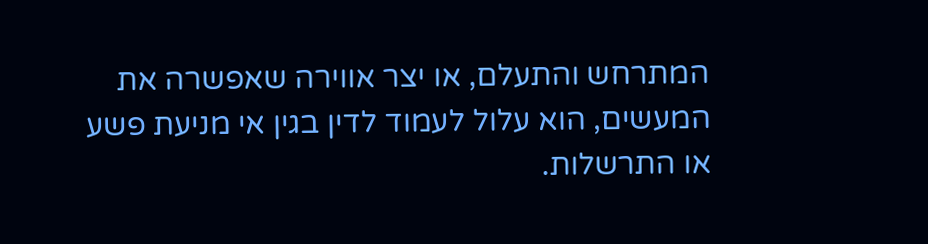המתרחש והתעלם, או יצר אווירה שאפשרה את המעשים, הוא עלול לעמוד לדין בגין אי מניעת פשע או התרשלות.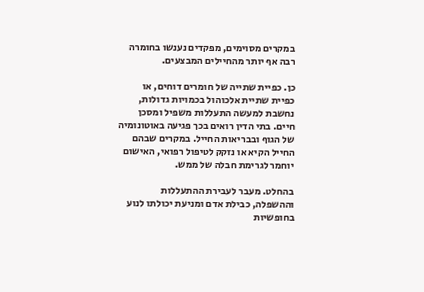במקרים מסוימים, מפקדים נענשו בחומרה רבה אף יותר מהחיילים המבצעים.

כן. כפיית שתייה של חומרים דוחים, או כפיית שתיית אלכוהול בכמויות גדולות, נחשבת למעשה התעללות משפיל ומסכן חיים. בתי הדין רואים בכך פגיעה באוטונומיה של הגוף ובבריאות החייל. במקרים שבהם החייל הקיא או נזקק לטיפול רפואי, האישום יוחמר לגרימת חבלה של ממש.

בהחלט. מעבר לעבירת ההתעללות וההשפלה, כבילת אדם ומניעת יכולתו לנוע בחופשיות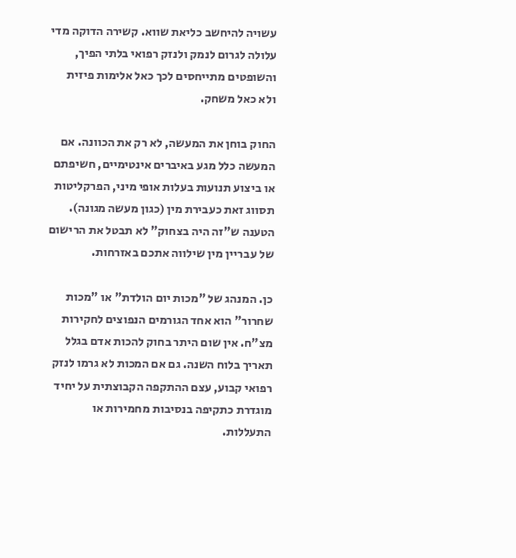עשויה להיחשב כליאת שווא. קשירה הדוקה מדי עלולה לגרום לנמק ולנזק רפואי בלתי הפיך, והשופטים מתייחסים לכך כאל אלימות פיזית  ולא כאל משחק.

החוק בוחן את המעשה, לא רק את הכוונה. אם המעשה כלל מגע באיברים אינטימיים, חשיפתם או ביצוע תנועות בעלות אופי מיני, הפרקליטות תסווג זאת כעבירת מין (כגון מעשה מגונה). הטענה ש"זה היה בצחוק" לא תבטל את הרישום של עבריין מין שילווה אתכם באזרחות.

כן. המנהג של "מכות יום הולדת" או "מכות שחרור" הוא אחד הגורמים הנפוצים לחקירות מצ"ח. אין שום היתר בחוק להכות אדם בגלל תאריך בלוח השנה. גם אם המכות לא גרמו לנזק רפואי קבוע, עצם ההתקפה הקבוצתית על יחיד מוגדרת כתקיפה בנסיבות מחמירות או התעללות.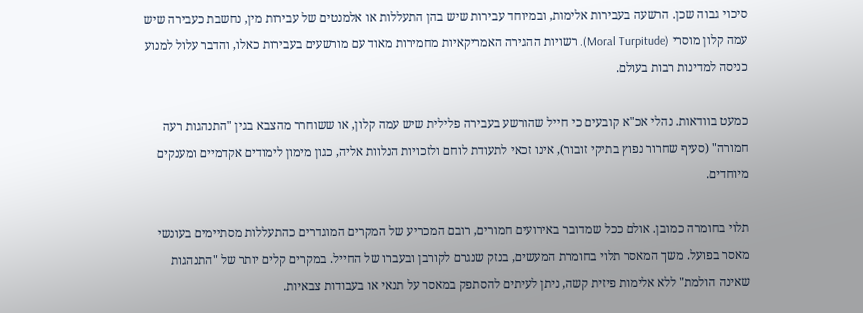סיכוי גבוה שכן. הרשעה בעבירות אלימות, ובמיוחד עבירות שיש בהן התעללות או אלמנטים של עבירות מין, נחשבת כעבירה שיש עמה קלון מוסרי (Moral Turpitude). רשויות ההגירה האמריקאיות מחמירות מאוד עם מורשעים בעבירות כאלו, והדבר עלול למנוע כניסה למדינות רבות בעולם.

כמעט בוודאות. נהלי אכ"א קובעים כי חייל שהורשע בעבירה פלילית שיש עמה קלון, או ששוחרר מהצבא בגין "התנהגות רעה חמורה" (סעיף שחרור נפוץ בתיקי זובור), אינו זכאי לתעודת לוחם ולזכויות הנלוות אליה, כגון מימון לימודים אקדמיים ומענקים מיוחדים.

תלוי בחומרה כמובן. אולם ככל שמדובר באירועים חמורים, רובם המכריע של המקרים המוגדרים כהתעללות מסתיימים בעונשי מאסר בפועל. משך המאסר תלוי בחומרת המעשים, בנזק שנגרם לקורבן ובעברו של החייל. במקרים קלים יותר של "התנהגות שאינה הולמת" ללא אלימות פיזית קשה, ניתן לעיתים להסתפק במאסר על תנאי או בעבודות צבאיות.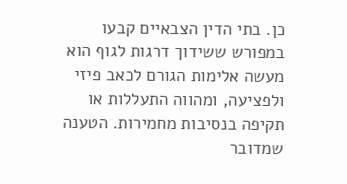כן. בתי הדין הצבאיים קבעו במפורש ששידוך דרגות לגוף הוא מעשה אלימות הגורם לכאב פיזי ולפציעה, ומהווה התעללות או תקיפה בנסיבות מחמירות. הטענה שמדובר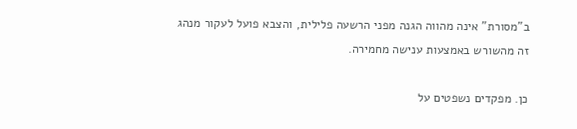ב"מסורת" אינה מהווה הגנה מפני הרשעה פלילית, והצבא פועל לעקור מנהג זה מהשורש באמצעות ענישה מחמירה.

כן. מפקדים נשפטים על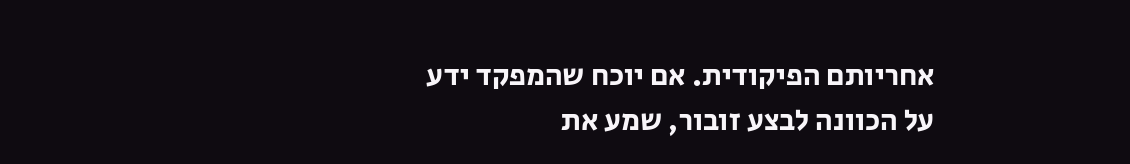אחריותם הפיקודית. אם יוכח שהמפקד ידע על הכוונה לבצע זובור, שמע את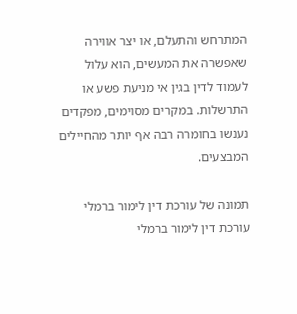המתרחש והתעלם, או יצר אווירה שאפשרה את המעשים, הוא עלול לעמוד לדין בגין אי מניעת פשע או התרשלות. במקרים מסוימים, מפקדים נענשו בחומרה רבה אף יותר מהחיילים המבצעים.

תמונה של עורכת דין לימור ברמלי
עורכת דין לימור ברמלי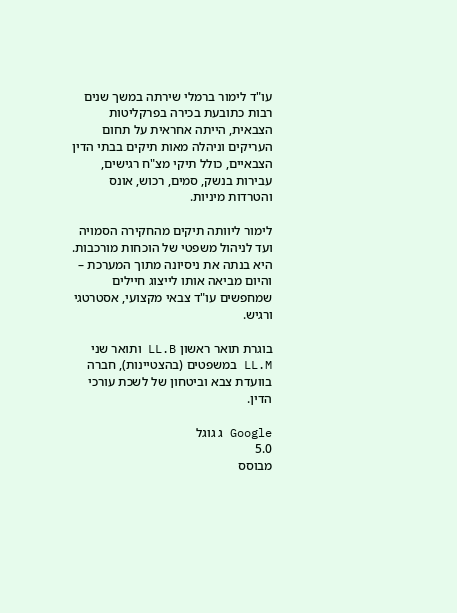עו"ד לימור ברמלי שירתה במשך שנים רבות כתובעת בכירה בפרקליטות הצבאית, הייתה אחראית על תחום העריקים וניהלה מאות תיקים בבתי הדין הצבאיים, כולל תיקי מצ"ח רגישים, עבירות בנשק, סמים, רכוש, אונס והטרדות מיניות.

לימור ליוותה תיקים מהחקירה הסמויה ועד לניהול משפטי של הוכחות מורכבות. היא בנתה את ניסיונה מתוך המערכת – והיום מביאה אותו לייצוג חיילים שמחפשים עו"ד צבאי מקצועי, אסטרטגי ורגיש.

בוגרת תואר ראשון LL.B ותואר שני LL.M במשפטים (בהצטיינות), חברה בוועדת צבא וביטחון של לשכת עורכי הדין.

Google ג גוגל
5.0
מבוסס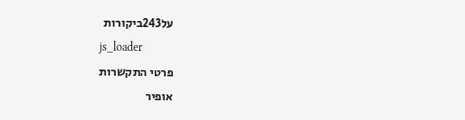על243ביקורות
js_loader
פרטי התקשרות
אופיר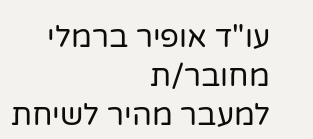עו"ד אופיר ברמלי
מחובר/ת
למעבר מהיר לשיחת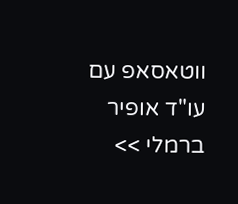ווטאסאפ עם עו"ד אופיר ברמלי >>